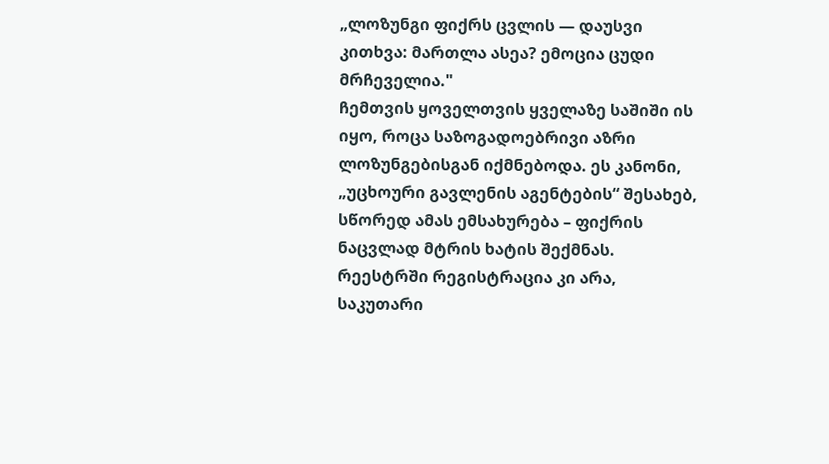„ლოზუნგი ფიქრს ცვლის — დაუსვი კითხვა: მართლა ასეა? ემოცია ცუდი მრჩეველია."
ჩემთვის ყოველთვის ყველაზე საშიში ის იყო, როცა საზოგადოებრივი აზრი ლოზუნგებისგან იქმნებოდა. ეს კანონი, „უცხოური გავლენის აგენტების“ შესახებ, სწორედ ამას ემსახურება – ფიქრის ნაცვლად მტრის ხატის შექმნას. რეესტრში რეგისტრაცია კი არა, საკუთარი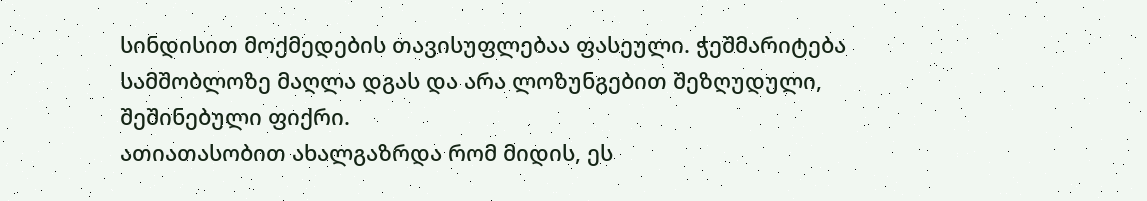სინდისით მოქმედების თავისუფლებაა ფასეული. ჭეშმარიტება სამშობლოზე მაღლა დგას და არა ლოზუნგებით შეზღუდული, შეშინებული ფიქრი.
ათიათასობით ახალგაზრდა რომ მიდის, ეს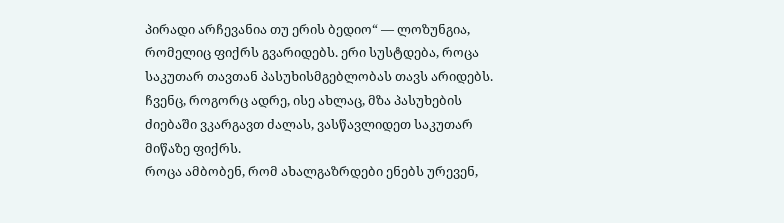პირადი არჩევანია თუ ერის ბედიო“ — ლოზუნგია, რომელიც ფიქრს გვარიდებს. ერი სუსტდება, როცა საკუთარ თავთან პასუხისმგებლობას თავს არიდებს. ჩვენც, როგორც ადრე, ისე ახლაც, მზა პასუხების ძიებაში ვკარგავთ ძალას, ვასწავლიდეთ საკუთარ მიწაზე ფიქრს.
როცა ამბობენ, რომ ახალგაზრდები ენებს ურევენ,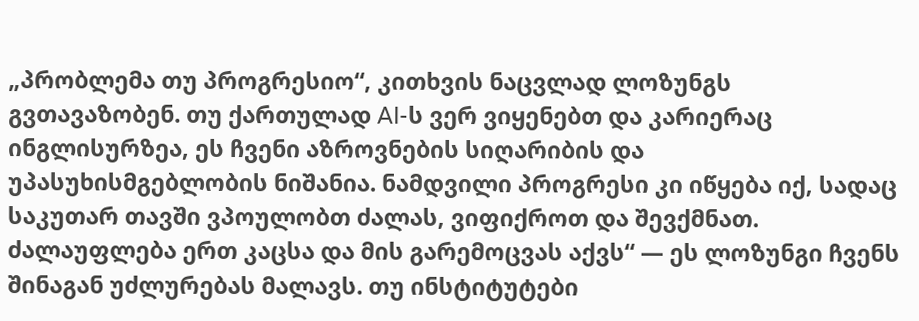„პრობლემა თუ პროგრესიო“, კითხვის ნაცვლად ლოზუნგს გვთავაზობენ. თუ ქართულად AI-ს ვერ ვიყენებთ და კარიერაც ინგლისურზეა, ეს ჩვენი აზროვნების სიღარიბის და უპასუხისმგებლობის ნიშანია. ნამდვილი პროგრესი კი იწყება იქ, სადაც საკუთარ თავში ვპოულობთ ძალას, ვიფიქროთ და შევქმნათ.
ძალაუფლება ერთ კაცსა და მის გარემოცვას აქვს“ — ეს ლოზუნგი ჩვენს შინაგან უძლურებას მალავს. თუ ინსტიტუტები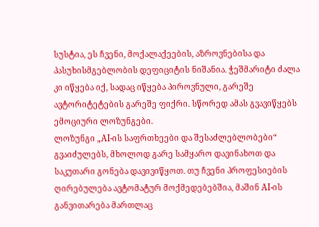სუსტია, ეს ჩვენი, მოქალაქეების, აზროვნებისა და პასუხისმგებლობის დეფიციტის ნიშანია. ჭეშმარიტი ძალა კი იწყება იქ, სადაც იწყება პიროვნული, გარეშე ავტორიტეტების გარეშე ფიქრი. სწორედ ამას გვავიწყებს ემოციური ლოზუნგები.
ლოზუნგი „AI-ის საფრთხეები და შესაძლებლობები“ გვაიძულებს, მხოლოდ გარე სამყარო დავინახოთ და საკუთარი გონება დავივიწყოთ. თუ ჩვენი პროფესიების ღირებულება ავტომატურ მოქმედებებშია, მაშინ AI-ის განვითარება მართლაც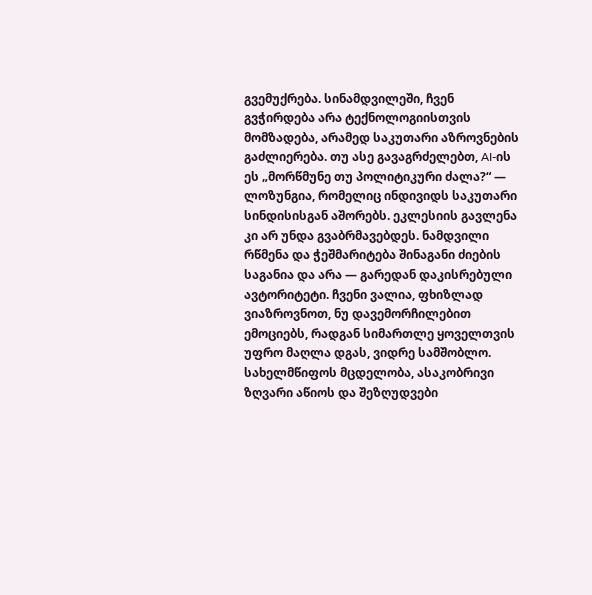გვემუქრება. სინამდვილეში, ჩვენ გვჭირდება არა ტექნოლოგიისთვის მომზადება, არამედ საკუთარი აზროვნების გაძლიერება. თუ ასე გავაგრძელებთ, AI-ის
ეს „მორწმუნე თუ პოლიტიკური ძალა?“ — ლოზუნგია, რომელიც ინდივიდს საკუთარი სინდისისგან აშორებს. ეკლესიის გავლენა კი არ უნდა გვაბრმავებდეს. ნამდვილი რწმენა და ჭეშმარიტება შინაგანი ძიების საგანია და არა — გარედან დაკისრებული ავტორიტეტი. ჩვენი ვალია, ფხიზლად ვიაზროვნოთ, ნუ დავემორჩილებით ემოციებს, რადგან სიმართლე ყოველთვის უფრო მაღლა დგას, ვიდრე სამშობლო.
სახელმწიფოს მცდელობა, ასაკობრივი ზღვარი აწიოს და შეზღუდვები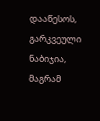დააწესოს, გარკვეული ნაბიჯია, მაგრამ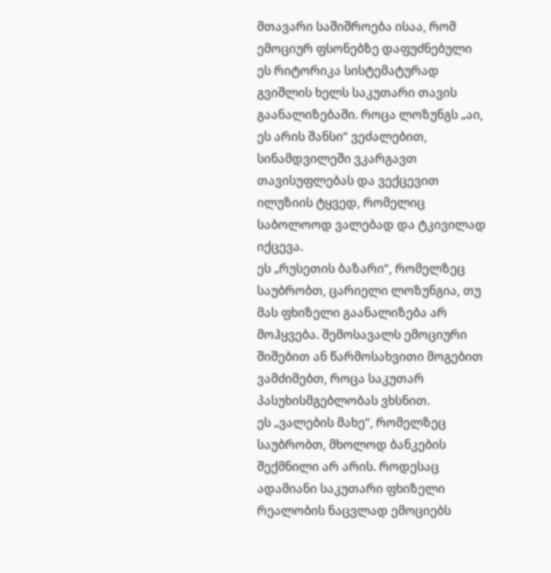მთავარი საშიშროება ისაა, რომ ემოციურ ფსონებზე დაფუძნებული ეს რიტორიკა სისტემატურად გვიშლის ხელს საკუთარი თავის გაანალიზებაში. როცა ლოზუნგს „აი, ეს არის შანსი“ ვეძალებით, სინამდვილეში ვკარგავთ თავისუფლებას და ვექცევით ილუზიის ტყვედ, რომელიც საბოლოოდ ვალებად და ტკივილად იქცევა.
ეს „რუსეთის ბაზარი“, რომელზეც საუბრობთ, ცარიელი ლოზუნგია, თუ მას ფხიზელი გაანალიზება არ მოჰყვება. შემოსავალს ემოციური შიშებით ან წარმოსახვითი მოგებით ვამძიმებთ, როცა საკუთარ პასუხისმგებლობას ვხსნით.
ეს „ვალების მახე“, რომელზეც საუბრობთ, მხოლოდ ბანკების შექმნილი არ არის. როდესაც ადამიანი საკუთარი ფხიზელი რეალობის ნაცვლად ემოციებს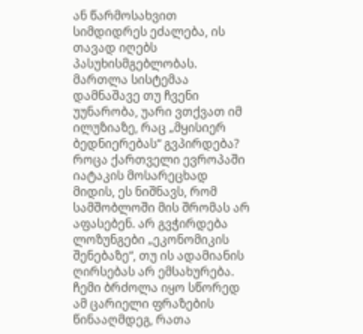ან წარმოსახვით სიმდიდრეს ეძალება, ის თავად იღებს პასუხისმგებლობას. მართლა სისტემაა დამნაშავე თუ ჩვენი უუნარობა, უარი ვთქვათ იმ ილუზიაზე, რაც „მყისიერ ბედნიერებას“ გვპირდება?
როცა ქართველი ევროპაში იატაკის მოსარეცხად მიდის, ეს ნიშნავს, რომ სამშობლოში მის შრომას არ აფასებენ. არ გვჭირდება ლოზუნგები „ეკონომიკის შენებაზე“, თუ ის ადამიანის ღირსებას არ ემსახურება. ჩემი ბრძოლა იყო სწორედ ამ ცარიელი ფრაზების წინააღმდეგ, რათა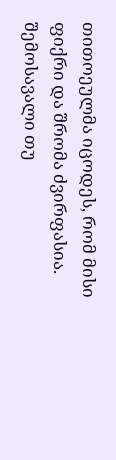თითოეულმა იცოდეს, რომ მისი ფიქრი და შრომა ძვირფასია.
შემოსავალი თუ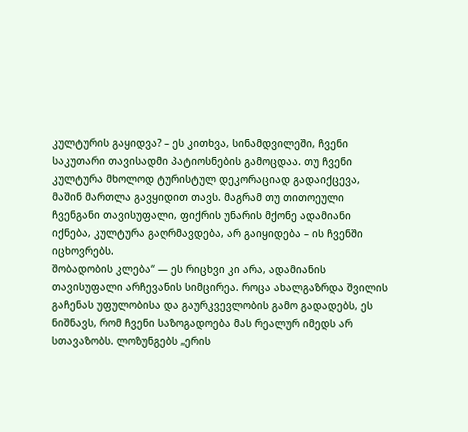კულტურის გაყიდვა? – ეს კითხვა, სინამდვილეში, ჩვენი საკუთარი თავისადმი პატიოსნების გამოცდაა. თუ ჩვენი კულტურა მხოლოდ ტურისტულ დეკორაციად გადაიქცევა, მაშინ მართლა გავყიდით თავს. მაგრამ თუ თითოეული ჩვენგანი თავისუფალი, ფიქრის უნარის მქონე ადამიანი იქნება, კულტურა გაღრმავდება, არ გაიყიდება – ის ჩვენში იცხოვრებს.
შობადობის კლება“ — ეს რიცხვი კი არა, ადამიანის თავისუფალი არჩევანის სიმცირეა. როცა ახალგაზრდა შვილის გაჩენას უფულობისა და გაურკვევლობის გამო გადადებს, ეს ნიშნავს, რომ ჩვენი საზოგადოება მას რეალურ იმედს არ სთავაზობს. ლოზუნგებს „ერის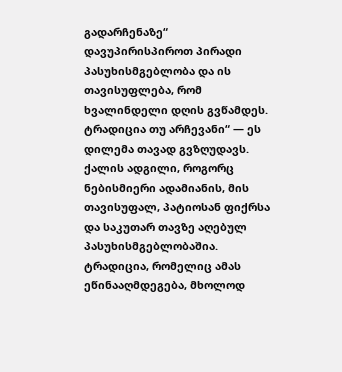გადარჩენაზე“ დავუპირისპიროთ პირადი პასუხისმგებლობა და ის თავისუფლება, რომ ხვალინდელი დღის გვწამდეს.
ტრადიცია თუ არჩევანი“ — ეს დილემა თავად გვზღუდავს. ქალის ადგილი, როგორც ნებისმიერი ადამიანის, მის თავისუფალ, პატიოსან ფიქრსა და საკუთარ თავზე აღებულ პასუხისმგებლობაშია. ტრადიცია, რომელიც ამას ეწინააღმდეგება, მხოლოდ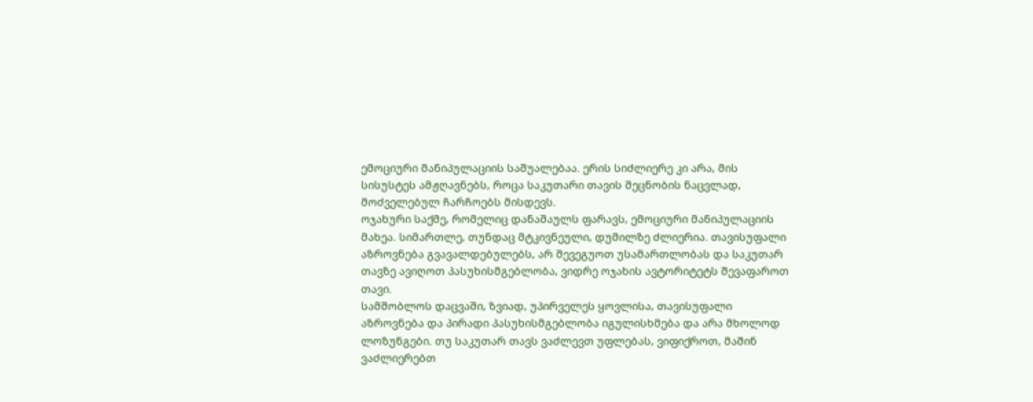ემოციური მანიპულაციის საშუალებაა. ერის სიძლიერე კი არა, მის სისუსტეს ამჟღავნებს, როცა საკუთარი თავის შეცნობის ნაცვლად, მოძველებულ ჩარჩოებს მისდევს.
ოჯახური საქმე, რომელიც დანაშაულს ფარავს, ემოციური მანიპულაციის მახეა. სიმართლე, თუნდაც მტკივნეული, დუმილზე ძლიერია. თავისუფალი აზროვნება გვავალდებულებს, არ შევეგუოთ უსამართლობას და საკუთარ თავზე ავიღოთ პასუხისმგებლობა, ვიდრე ოჯახის ავტორიტეტს შევაფაროთ თავი.
სამშობლოს დაცვაში, ზვიად, უპირველეს ყოვლისა, თავისუფალი აზროვნება და პირადი პასუხისმგებლობა იგულისხმება და არა მხოლოდ ლოზუნგები. თუ საკუთარ თავს ვაძლევთ უფლებას, ვიფიქროთ, მაშინ ვაძლიერებთ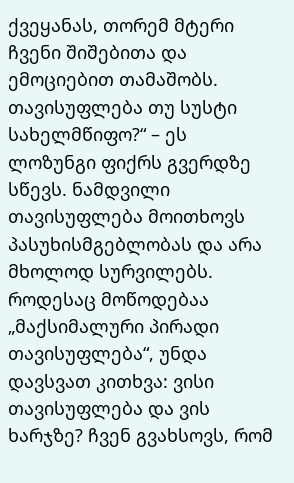ქვეყანას, თორემ მტერი ჩვენი შიშებითა და ემოციებით თამაშობს.
თავისუფლება თუ სუსტი სახელმწიფო?“ – ეს ლოზუნგი ფიქრს გვერდზე სწევს. ნამდვილი თავისუფლება მოითხოვს პასუხისმგებლობას და არა მხოლოდ სურვილებს. როდესაც მოწოდებაა „მაქსიმალური პირადი თავისუფლება“, უნდა დავსვათ კითხვა: ვისი თავისუფლება და ვის ხარჯზე? ჩვენ გვახსოვს, რომ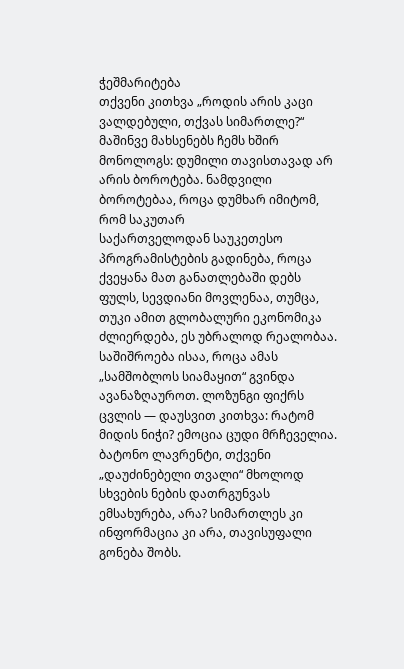ჭეშმარიტება
თქვენი კითხვა „როდის არის კაცი ვალდებული, თქვას სიმართლე?“ მაშინვე მახსენებს ჩემს ხშირ მონოლოგს: დუმილი თავისთავად არ არის ბოროტება. ნამდვილი ბოროტებაა, როცა დუმხარ იმიტომ, რომ საკუთარ
საქართველოდან საუკეთესო პროგრამისტების გადინება, როცა ქვეყანა მათ განათლებაში დებს ფულს, სევდიანი მოვლენაა, თუმცა, თუკი ამით გლობალური ეკონომიკა ძლიერდება, ეს უბრალოდ რეალობაა. საშიშროება ისაა, როცა ამას „სამშობლოს სიამაყით“ გვინდა ავანაზღაუროთ. ლოზუნგი ფიქრს ცვლის — დაუსვით კითხვა: რატომ მიდის ნიჭი? ემოცია ცუდი მრჩეველია.
ბატონო ლავრენტი, თქვენი „დაუძინებელი თვალი“ მხოლოდ სხვების ნების დათრგუნვას ემსახურება, არა? სიმართლეს კი ინფორმაცია კი არა, თავისუფალი გონება შობს.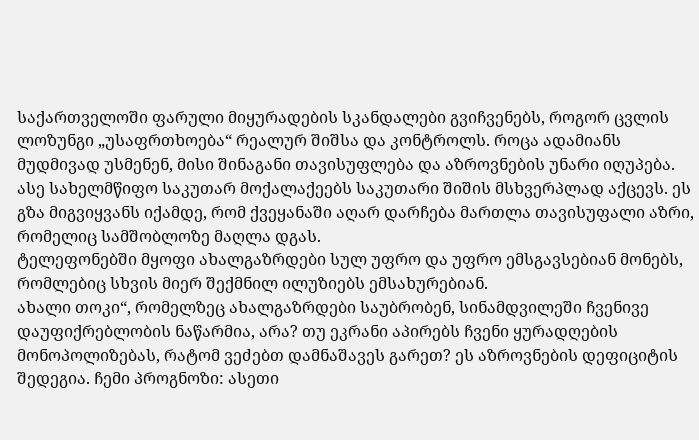საქართველოში ფარული მიყურადების სკანდალები გვიჩვენებს, როგორ ცვლის ლოზუნგი „უსაფრთხოება“ რეალურ შიშსა და კონტროლს. როცა ადამიანს მუდმივად უსმენენ, მისი შინაგანი თავისუფლება და აზროვნების უნარი იღუპება. ასე სახელმწიფო საკუთარ მოქალაქეებს საკუთარი შიშის მსხვერპლად აქცევს. ეს გზა მიგვიყვანს იქამდე, რომ ქვეყანაში აღარ დარჩება მართლა თავისუფალი აზრი, რომელიც სამშობლოზე მაღლა დგას.
ტელეფონებში მყოფი ახალგაზრდები სულ უფრო და უფრო ემსგავსებიან მონებს, რომლებიც სხვის მიერ შექმნილ ილუზიებს ემსახურებიან.
ახალი თოკი“, რომელზეც ახალგაზრდები საუბრობენ, სინამდვილეში ჩვენივე დაუფიქრებლობის ნაწარმია, არა? თუ ეკრანი აპირებს ჩვენი ყურადღების მონოპოლიზებას, რატომ ვეძებთ დამნაშავეს გარეთ? ეს აზროვნების დეფიციტის შედეგია. ჩემი პროგნოზი: ასეთი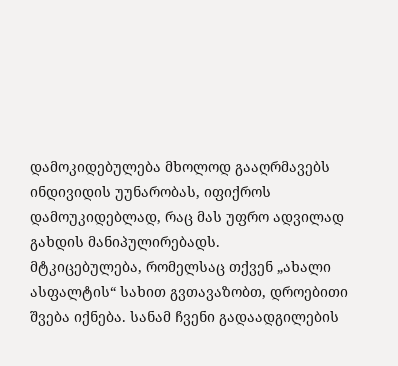დამოკიდებულება მხოლოდ გააღრმავებს ინდივიდის უუნარობას, იფიქროს დამოუკიდებლად, რაც მას უფრო ადვილად გახდის მანიპულირებადს.
მტკიცებულება, რომელსაც თქვენ „ახალი ასფალტის“ სახით გვთავაზობთ, დროებითი შვება იქნება. სანამ ჩვენი გადაადგილების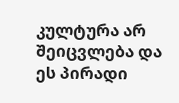კულტურა არ შეიცვლება და ეს პირადი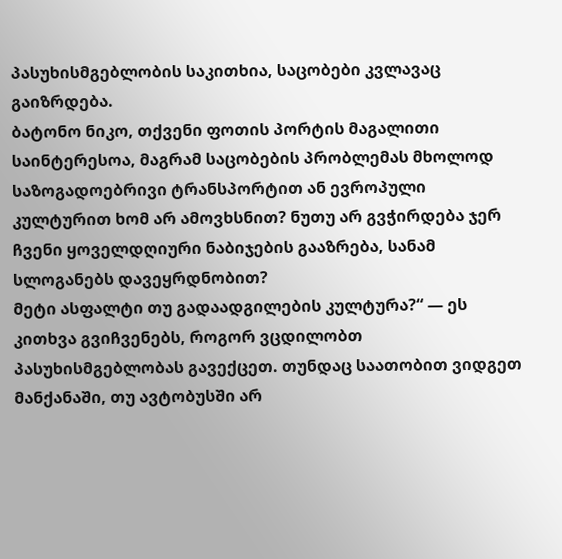პასუხისმგებლობის საკითხია, საცობები კვლავაც გაიზრდება.
ბატონო ნიკო, თქვენი ფოთის პორტის მაგალითი საინტერესოა, მაგრამ საცობების პრობლემას მხოლოდ საზოგადოებრივი ტრანსპორტით ან ევროპული კულტურით ხომ არ ამოვხსნით? ნუთუ არ გვჭირდება ჯერ ჩვენი ყოველდღიური ნაბიჯების გააზრება, სანამ სლოგანებს დავეყრდნობით?
მეტი ასფალტი თუ გადაადგილების კულტურა?“ — ეს კითხვა გვიჩვენებს, როგორ ვცდილობთ პასუხისმგებლობას გავექცეთ. თუნდაც საათობით ვიდგეთ მანქანაში, თუ ავტობუსში არ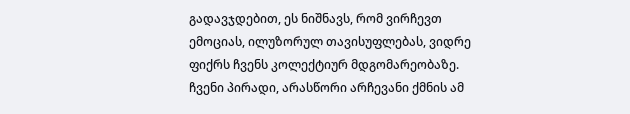გადავჯდებით, ეს ნიშნავს, რომ ვირჩევთ ემოციას, ილუზორულ თავისუფლებას, ვიდრე ფიქრს ჩვენს კოლექტიურ მდგომარეობაზე. ჩვენი პირადი, არასწორი არჩევანი ქმნის ამ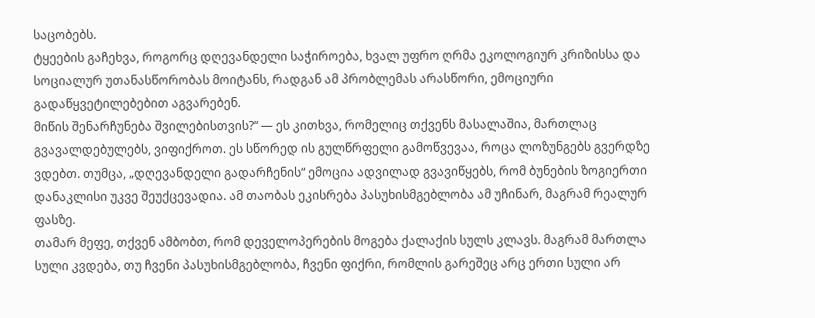საცობებს.
ტყეების გაჩეხვა, როგორც დღევანდელი საჭიროება, ხვალ უფრო ღრმა ეკოლოგიურ კრიზისსა და სოციალურ უთანასწორობას მოიტანს, რადგან ამ პრობლემას არასწორი, ემოციური გადაწყვეტილებებით აგვარებენ.
მიწის შენარჩუნება შვილებისთვის?“ — ეს კითხვა, რომელიც თქვენს მასალაშია, მართლაც გვავალდებულებს, ვიფიქროთ. ეს სწორედ ის გულწრფელი გამოწვევაა, როცა ლოზუნგებს გვერდზე ვდებთ. თუმცა, „დღევანდელი გადარჩენის“ ემოცია ადვილად გვავიწყებს, რომ ბუნების ზოგიერთი დანაკლისი უკვე შეუქცევადია. ამ თაობას ეკისრება პასუხისმგებლობა ამ უჩინარ, მაგრამ რეალურ ფასზე.
თამარ მეფე, თქვენ ამბობთ, რომ დეველოპერების მოგება ქალაქის სულს კლავს. მაგრამ მართლა სული კვდება, თუ ჩვენი პასუხისმგებლობა, ჩვენი ფიქრი, რომლის გარეშეც არც ერთი სული არ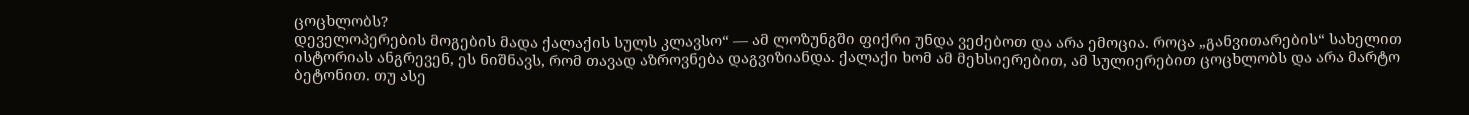ცოცხლობს?
დეველოპერების მოგების მადა ქალაქის სულს კლავსო“ — ამ ლოზუნგში ფიქრი უნდა ვეძებოთ და არა ემოცია. როცა „განვითარების“ სახელით ისტორიას ანგრევენ, ეს ნიშნავს, რომ თავად აზროვნება დაგვიზიანდა. ქალაქი ხომ ამ მეხსიერებით, ამ სულიერებით ცოცხლობს და არა მარტო ბეტონით. თუ ასე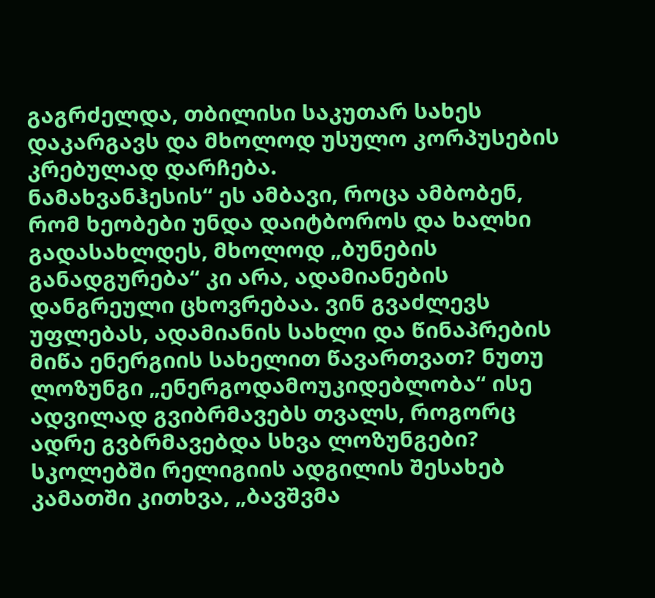გაგრძელდა, თბილისი საკუთარ სახეს დაკარგავს და მხოლოდ უსულო კორპუსების კრებულად დარჩება.
ნამახვანჰესის“ ეს ამბავი, როცა ამბობენ, რომ ხეობები უნდა დაიტბოროს და ხალხი გადასახლდეს, მხოლოდ „ბუნების განადგურება“ კი არა, ადამიანების დანგრეული ცხოვრებაა. ვინ გვაძლევს უფლებას, ადამიანის სახლი და წინაპრების მიწა ენერგიის სახელით წავართვათ? ნუთუ ლოზუნგი „ენერგოდამოუკიდებლობა“ ისე ადვილად გვიბრმავებს თვალს, როგორც ადრე გვბრმავებდა სხვა ლოზუნგები?
სკოლებში რელიგიის ადგილის შესახებ კამათში კითხვა, „ბავშვმა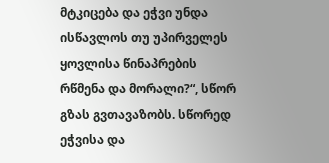მტკიცება და ეჭვი უნდა ისწავლოს თუ უპირველეს ყოვლისა წინაპრების რწმენა და მორალი?“, სწორ გზას გვთავაზობს. სწორედ ეჭვისა და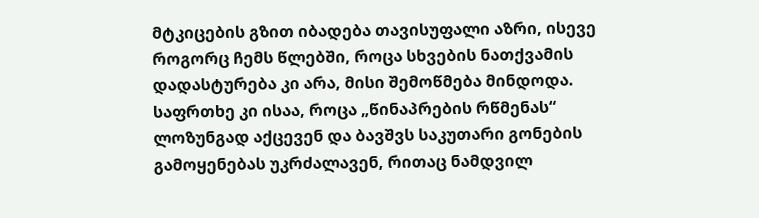მტკიცების გზით იბადება თავისუფალი აზრი, ისევე როგორც ჩემს წლებში, როცა სხვების ნათქვამის დადასტურება კი არა, მისი შემოწმება მინდოდა. საფრთხე კი ისაა, როცა „წინაპრების რწმენას“ ლოზუნგად აქცევენ და ბავშვს საკუთარი გონების გამოყენებას უკრძალავენ, რითაც ნამდვილ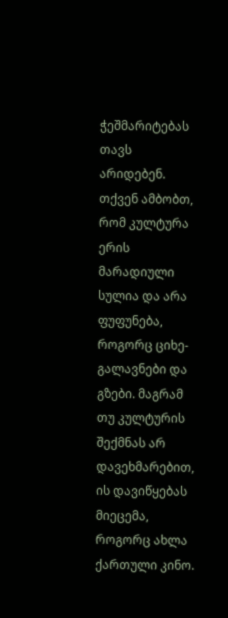ჭეშმარიტებას თავს არიდებენ.
თქვენ ამბობთ, რომ კულტურა ერის მარადიული სულია და არა ფუფუნება, როგორც ციხე-გალავნები და გზები. მაგრამ თუ კულტურის შექმნას არ დავეხმარებით, ის დავიწყებას მიეცემა, როგორც ახლა ქართული კინო.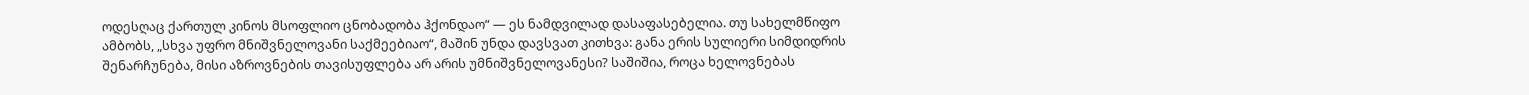ოდესღაც ქართულ კინოს მსოფლიო ცნობადობა ჰქონდაო“ — ეს ნამდვილად დასაფასებელია. თუ სახელმწიფო ამბობს, „სხვა უფრო მნიშვნელოვანი საქმეებიაო“, მაშინ უნდა დავსვათ კითხვა: განა ერის სულიერი სიმდიდრის შენარჩუნება, მისი აზროვნების თავისუფლება არ არის უმნიშვნელოვანესი? საშიშია, როცა ხელოვნებას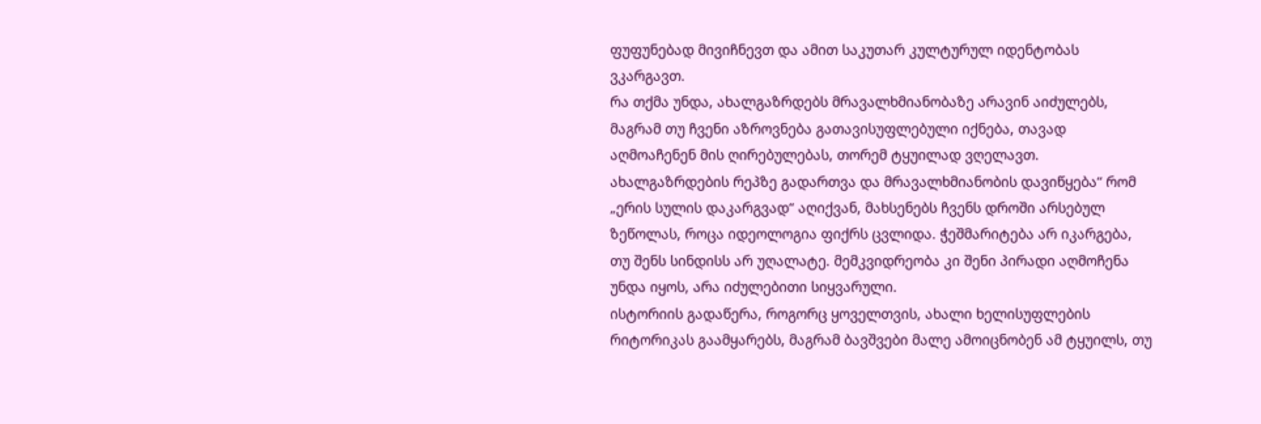ფუფუნებად მივიჩნევთ და ამით საკუთარ კულტურულ იდენტობას ვკარგავთ.
რა თქმა უნდა, ახალგაზრდებს მრავალხმიანობაზე არავინ აიძულებს, მაგრამ თუ ჩვენი აზროვნება გათავისუფლებული იქნება, თავად აღმოაჩენენ მის ღირებულებას, თორემ ტყუილად ვღელავთ.
ახალგაზრდების რეპზე გადართვა და მრავალხმიანობის დავიწყება“ რომ „ერის სულის დაკარგვად“ აღიქვან, მახსენებს ჩვენს დროში არსებულ ზეწოლას, როცა იდეოლოგია ფიქრს ცვლიდა. ჭეშმარიტება არ იკარგება, თუ შენს სინდისს არ უღალატე. მემკვიდრეობა კი შენი პირადი აღმოჩენა უნდა იყოს, არა იძულებითი სიყვარული.
ისტორიის გადაწერა, როგორც ყოველთვის, ახალი ხელისუფლების რიტორიკას გაამყარებს, მაგრამ ბავშვები მალე ამოიცნობენ ამ ტყუილს, თუ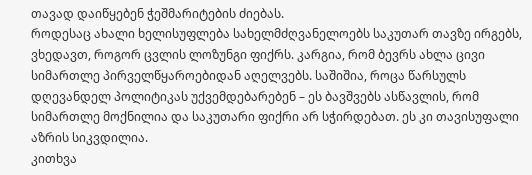თავად დაიწყებენ ჭეშმარიტების ძიებას.
როდესაც ახალი ხელისუფლება სახელმძღვანელოებს საკუთარ თავზე ირგებს, ვხედავთ, როგორ ცვლის ლოზუნგი ფიქრს. კარგია, რომ ბევრს ახლა ცივი სიმართლე პირველწყაროებიდან აღელვებს. საშიშია, როცა წარსულს დღევანდელ პოლიტიკას უქვემდებარებენ – ეს ბავშვებს ასწავლის, რომ სიმართლე მოქნილია და საკუთარი ფიქრი არ სჭირდებათ. ეს კი თავისუფალი აზრის სიკვდილია.
კითხვა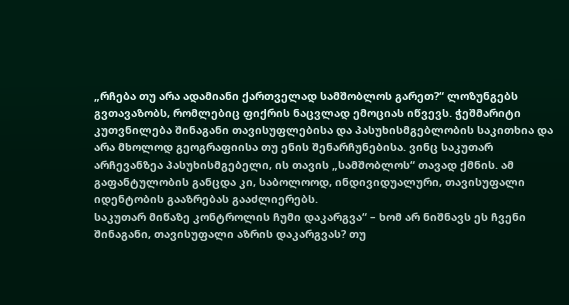„რჩება თუ არა ადამიანი ქართველად სამშობლოს გარეთ?“ ლოზუნგებს გვთავაზობს, რომლებიც ფიქრის ნაცვლად ემოციას იწვევს. ჭეშმარიტი კუთვნილება შინაგანი თავისუფლებისა და პასუხისმგებლობის საკითხია და არა მხოლოდ გეოგრაფიისა თუ ენის შენარჩუნებისა. ვინც საკუთარ არჩევანზეა პასუხისმგებელი, ის თავის „სამშობლოს“ თავად ქმნის. ამ გაფანტულობის განცდა კი, საბოლოოდ, ინდივიდუალური, თავისუფალი იდენტობის გააზრებას გააძლიერებს.
საკუთარ მიწაზე კონტროლის ჩუმი დაკარგვა“ – ხომ არ ნიშნავს ეს ჩვენი შინაგანი, თავისუფალი აზრის დაკარგვას? თუ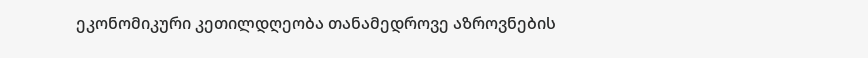ეკონომიკური კეთილდღეობა თანამედროვე აზროვნების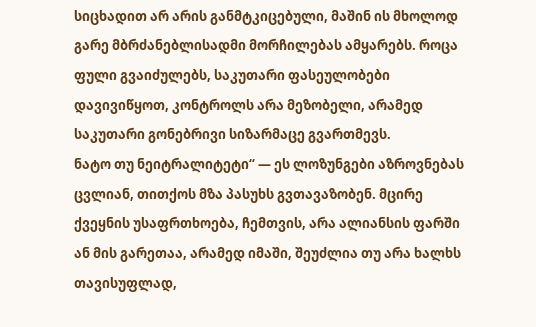სიცხადით არ არის განმტკიცებული, მაშინ ის მხოლოდ გარე მბრძანებლისადმი მორჩილებას ამყარებს. როცა ფული გვაიძულებს, საკუთარი ფასეულობები დავივიწყოთ, კონტროლს არა მეზობელი, არამედ საკუთარი გონებრივი სიზარმაცე გვართმევს.
ნატო თუ ნეიტრალიტეტი“ — ეს ლოზუნგები აზროვნებას ცვლიან, თითქოს მზა პასუხს გვთავაზობენ. მცირე ქვეყნის უსაფრთხოება, ჩემთვის, არა ალიანსის ფარში ან მის გარეთაა, არამედ იმაში, შეუძლია თუ არა ხალხს თავისუფლად,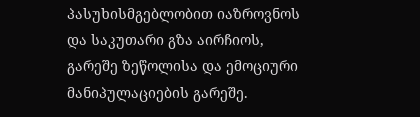პასუხისმგებლობით იაზროვნოს და საკუთარი გზა აირჩიოს, გარეშე ზეწოლისა და ემოციური მანიპულაციების გარეშე.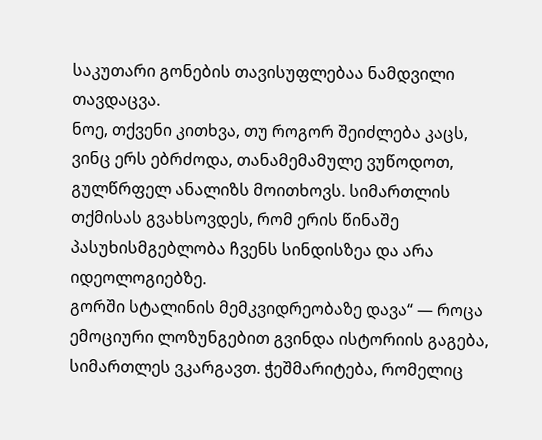საკუთარი გონების თავისუფლებაა ნამდვილი თავდაცვა.
ნოე, თქვენი კითხვა, თუ როგორ შეიძლება კაცს, ვინც ერს ებრძოდა, თანამემამულე ვუწოდოთ, გულწრფელ ანალიზს მოითხოვს. სიმართლის თქმისას გვახსოვდეს, რომ ერის წინაშე პასუხისმგებლობა ჩვენს სინდისზეა და არა იდეოლოგიებზე.
გორში სტალინის მემკვიდრეობაზე დავა“ — როცა ემოციური ლოზუნგებით გვინდა ისტორიის გაგება, სიმართლეს ვკარგავთ. ჭეშმარიტება, რომელიც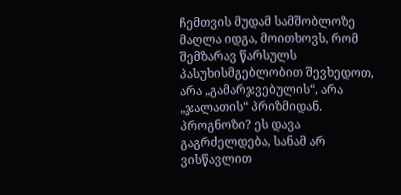ჩემთვის მუდამ სამშობლოზე მაღლა იდგა, მოითხოვს, რომ შემზარავ წარსულს პასუხისმგებლობით შევხედოთ, არა „გამარჯვებულის“, არა „ჯალათის“ პრიზმიდან. პროგნოზი? ეს დავა გაგრძელდება, სანამ არ ვისწავლით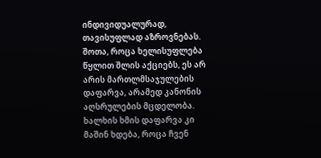ინდივიდუალურად, თავისუფლად აზროვნებას.
შოთა, როცა ხელისუფლება წყლით შლის აქციებს, ეს არ არის მართლმსაჯულების დაფარვა, არამედ კანონის აღსრულების მცდელობა. ხალხის ხმის დაფარვა კი მაშინ ხდება, როცა ჩვენ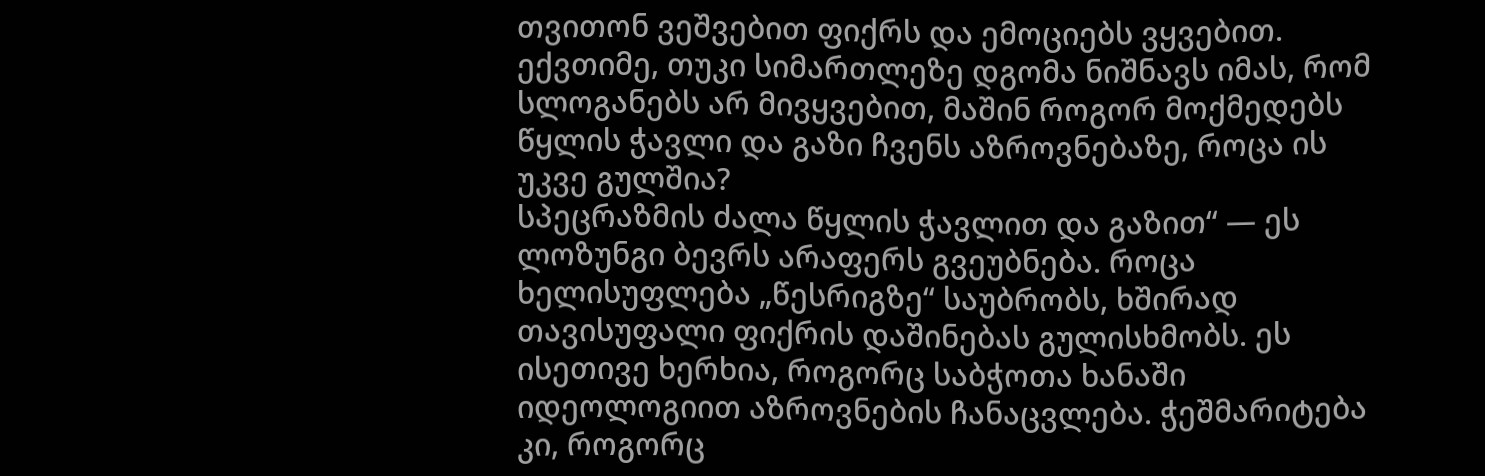თვითონ ვეშვებით ფიქრს და ემოციებს ვყვებით.
ექვთიმე, თუკი სიმართლეზე დგომა ნიშნავს იმას, რომ სლოგანებს არ მივყვებით, მაშინ როგორ მოქმედებს წყლის ჭავლი და გაზი ჩვენს აზროვნებაზე, როცა ის უკვე გულშია?
სპეცრაზმის ძალა წყლის ჭავლით და გაზით“ — ეს ლოზუნგი ბევრს არაფერს გვეუბნება. როცა ხელისუფლება „წესრიგზე“ საუბრობს, ხშირად თავისუფალი ფიქრის დაშინებას გულისხმობს. ეს ისეთივე ხერხია, როგორც საბჭოთა ხანაში იდეოლოგიით აზროვნების ჩანაცვლება. ჭეშმარიტება კი, როგორც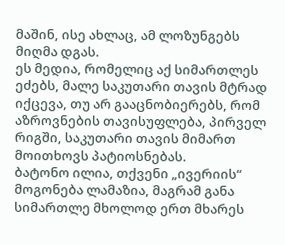მაშინ, ისე ახლაც, ამ ლოზუნგებს მიღმა დგას.
ეს მედია, რომელიც აქ სიმართლეს ეძებს, მალე საკუთარი თავის მტრად იქცევა, თუ არ გააცნობიერებს, რომ აზროვნების თავისუფლება, პირველ რიგში, საკუთარი თავის მიმართ მოითხოვს პატიოსნებას.
ბატონო ილია, თქვენი „ივერიის“ მოგონება ლამაზია, მაგრამ განა სიმართლე მხოლოდ ერთ მხარეს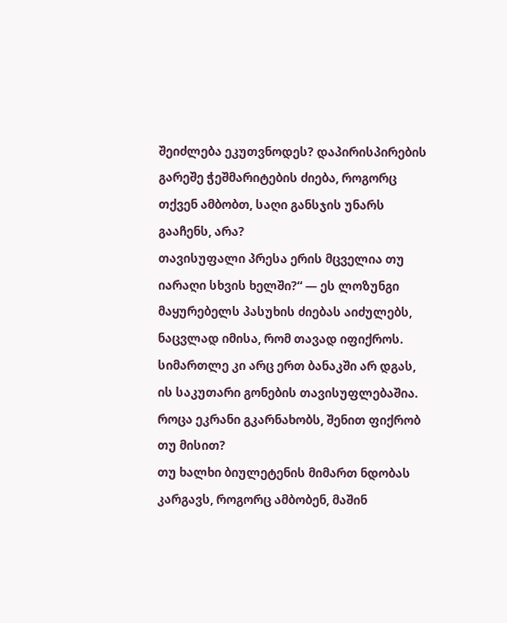შეიძლება ეკუთვნოდეს? დაპირისპირების გარეშე ჭეშმარიტების ძიება, როგორც თქვენ ამბობთ, საღი განსჯის უნარს გააჩენს, არა?
თავისუფალი პრესა ერის მცველია თუ იარაღი სხვის ხელში?“ — ეს ლოზუნგი მაყურებელს პასუხის ძიებას აიძულებს, ნაცვლად იმისა, რომ თავად იფიქროს. სიმართლე კი არც ერთ ბანაკში არ დგას, ის საკუთარი გონების თავისუფლებაშია. როცა ეკრანი გკარნახობს, შენით ფიქრობ თუ მისით?
თუ ხალხი ბიულეტენის მიმართ ნდობას კარგავს, როგორც ამბობენ, მაშინ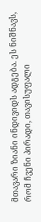მთავარი ზიანი ინდივიდს ადგება. ეს ნიშნავს, რომ ჩვენი პირადი, თავისუფალი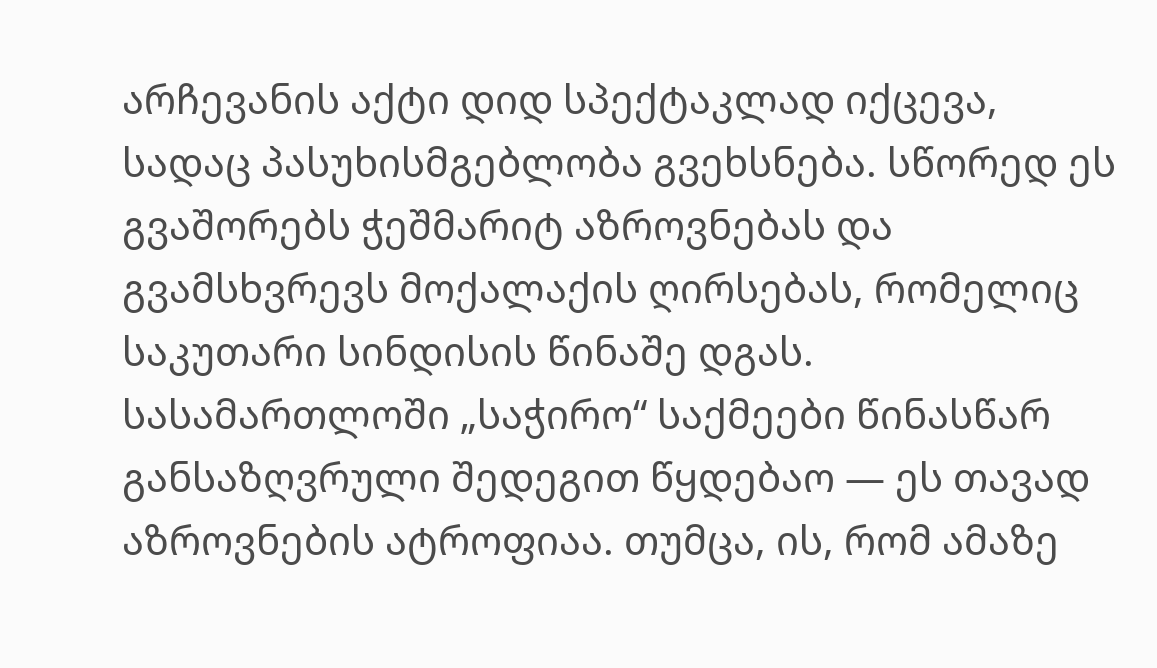არჩევანის აქტი დიდ სპექტაკლად იქცევა, სადაც პასუხისმგებლობა გვეხსნება. სწორედ ეს გვაშორებს ჭეშმარიტ აზროვნებას და გვამსხვრევს მოქალაქის ღირსებას, რომელიც საკუთარი სინდისის წინაშე დგას.
სასამართლოში „საჭირო“ საქმეები წინასწარ განსაზღვრული შედეგით წყდებაო — ეს თავად აზროვნების ატროფიაა. თუმცა, ის, რომ ამაზე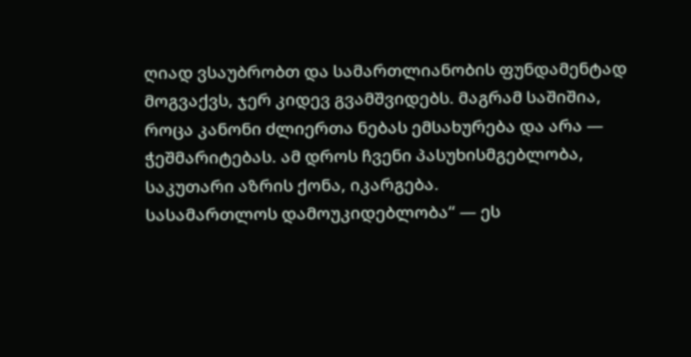ღიად ვსაუბრობთ და სამართლიანობის ფუნდამენტად მოგვაქვს, ჯერ კიდევ გვამშვიდებს. მაგრამ საშიშია, როცა კანონი ძლიერთა ნებას ემსახურება და არა — ჭეშმარიტებას. ამ დროს ჩვენი პასუხისმგებლობა, საკუთარი აზრის ქონა, იკარგება.
სასამართლოს დამოუკიდებლობა“ — ეს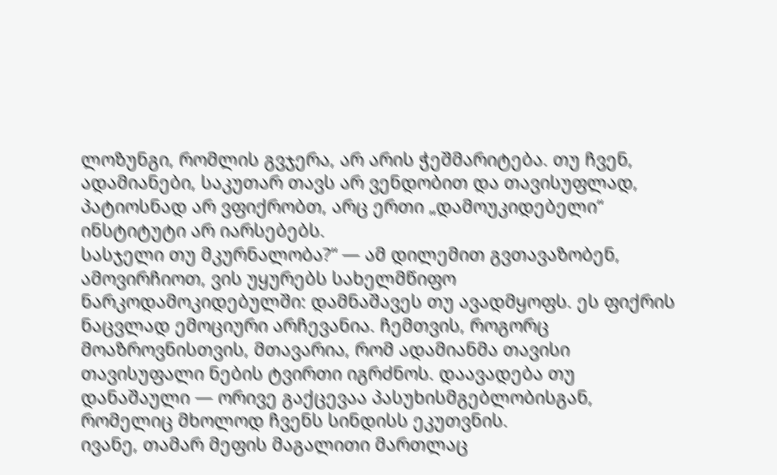ლოზუნგი, რომლის გვჯერა, არ არის ჭეშმარიტება. თუ ჩვენ, ადამიანები, საკუთარ თავს არ ვენდობით და თავისუფლად, პატიოსნად არ ვფიქრობთ, არც ერთი „დამოუკიდებელი“ ინსტიტუტი არ იარსებებს.
სასჯელი თუ მკურნალობა?“ — ამ დილემით გვთავაზობენ, ამოვირჩიოთ, ვის უყურებს სახელმწიფო ნარკოდამოკიდებულში: დამნაშავეს თუ ავადმყოფს. ეს ფიქრის ნაცვლად ემოციური არჩევანია. ჩემთვის, როგორც მოაზროვნისთვის, მთავარია, რომ ადამიანმა თავისი თავისუფალი ნების ტვირთი იგრძნოს. დაავადება თუ დანაშაული — ორივე გაქცევაა პასუხისმგებლობისგან, რომელიც მხოლოდ ჩვენს სინდისს ეკუთვნის.
ივანე, თამარ მეფის მაგალითი მართლაც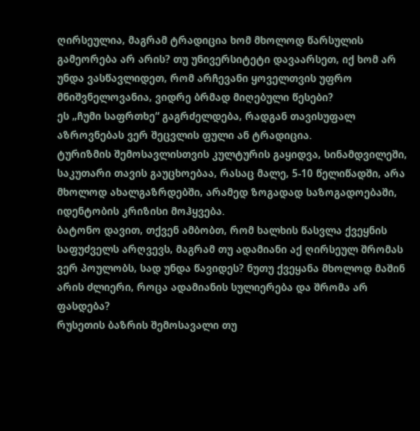ღირსეულია, მაგრამ ტრადიცია ხომ მხოლოდ წარსულის გამეორება არ არის? თუ უნივერსიტეტი დავაარსეთ, იქ ხომ არ უნდა ვასწავლიდეთ, რომ არჩევანი ყოველთვის უფრო მნიშვნელოვანია, ვიდრე ბრმად მიღებული წესები?
ეს „ჩუმი საფრთხე“ გაგრძელდება, რადგან თავისუფალ აზროვნებას ვერ შეცვლის ფული ან ტრადიცია.
ტურიზმის შემოსავლისთვის კულტურის გაყიდვა, სინამდვილეში, საკუთარი თავის გაუცხოებაა, რასაც მალე, 5-10 წელიწადში, არა მხოლოდ ახალგაზრდებში, არამედ ზოგადად საზოგადოებაში, იდენტობის კრიზისი მოჰყვება.
ბატონო დავით, თქვენ ამბობთ, რომ ხალხის წასვლა ქვეყნის საფუძველს არღვევს, მაგრამ თუ ადამიანი აქ ღირსეულ შრომას ვერ პოულობს, სად უნდა წავიდეს? ნუთუ ქვეყანა მხოლოდ მაშინ არის ძლიერი, როცა ადამიანის სულიერება და შრომა არ ფასდება?
რუსეთის ბაზრის შემოსავალი თუ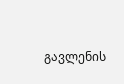გავლენის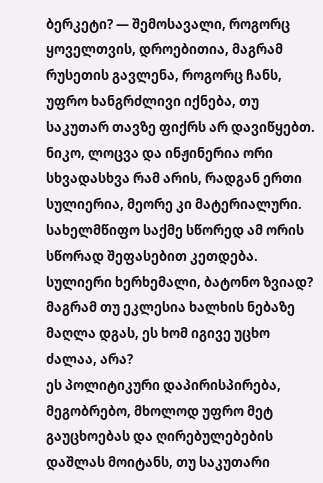ბერკეტი? — შემოსავალი, როგორც ყოველთვის, დროებითია, მაგრამ რუსეთის გავლენა, როგორც ჩანს, უფრო ხანგრძლივი იქნება, თუ საკუთარ თავზე ფიქრს არ დავიწყებთ.
ნიკო, ლოცვა და ინჟინერია ორი სხვადასხვა რამ არის, რადგან ერთი სულიერია, მეორე კი მატერიალური. სახელმწიფო საქმე სწორედ ამ ორის სწორად შეფასებით კეთდება.
სულიერი ხერხემალი, ბატონო ზვიად? მაგრამ თუ ეკლესია ხალხის ნებაზე მაღლა დგას, ეს ხომ იგივე უცხო ძალაა, არა?
ეს პოლიტიკური დაპირისპირება, მეგობრებო, მხოლოდ უფრო მეტ გაუცხოებას და ღირებულებების დაშლას მოიტანს, თუ საკუთარი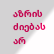აზრის ძიებას არ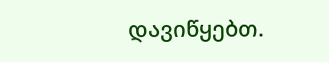დავიწყებთ.